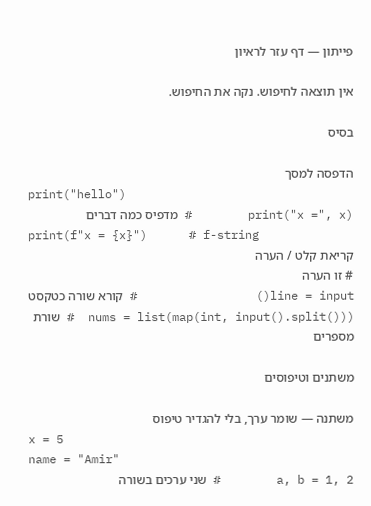פייתון — דף עזר לראיון

אין תוצאה לחיפוש. נקה את החיפוש.

בסיס

הדפסה למסך
print("hello")
print("x =", x)        # מדפיס כמה דברים
print(f"x = {x}")      # f-string
קריאת קלט / הערה
# זו הערה
line = input()                 # קורא שורה כטקסט
nums = list(map(int, input().split()))  # שורת מספרים

משתנים וטיפוסים

משתנה — שומר ערך, בלי להגדיר טיפוס
x = 5
name = "Amir"
a, b = 1, 2        # שני ערכים בשורה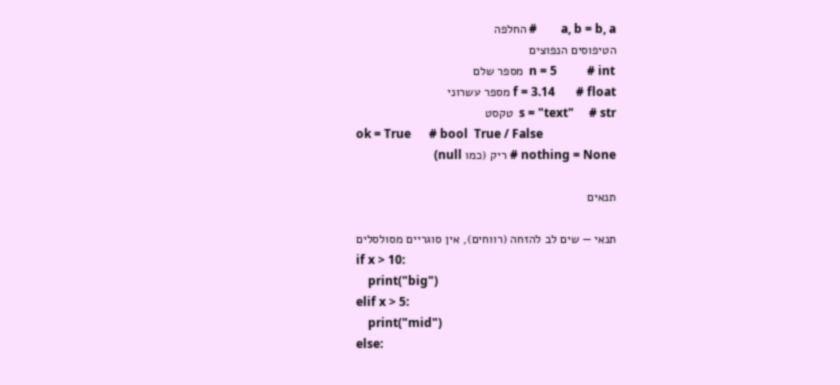a, b = b, a        # החלפה
הטיפוסים הנפוצים
n = 5          # int  מספר שלם
f = 3.14       # float מספר עשרוני
s = "text"     # str  טקסט
ok = True      # bool  True / False
nothing = None # ריק (כמו null)

תנאים

תנאי — שים לב להזחה (רווחים), אין סוגריים מסולסלים
if x > 10:
    print("big")
elif x > 5:
    print("mid")
else: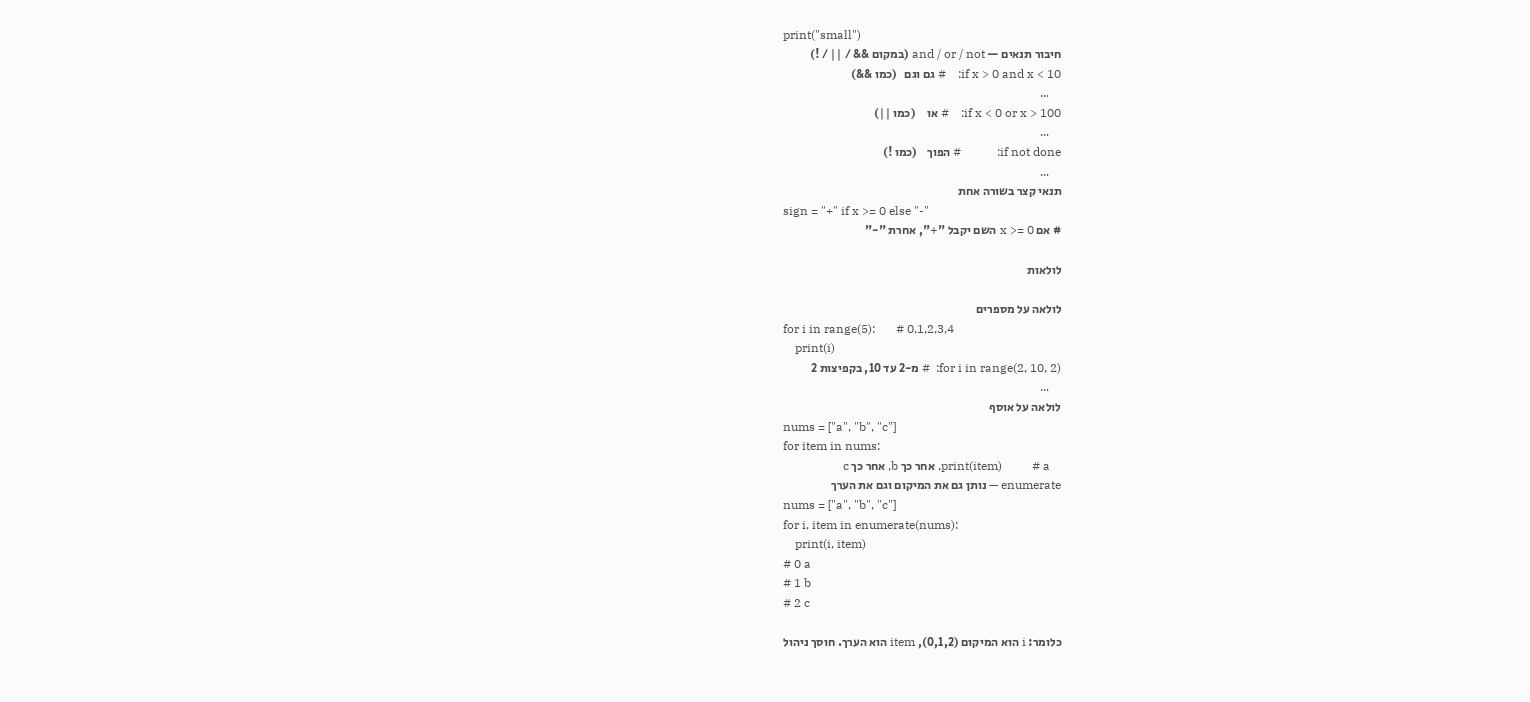print("small")
חיבור תנאים — and / or / not (במקום && / || / !)
if x > 0 and x < 10:    # גם וגם   (כמו &&)
    ...
if x < 0 or x > 100:    # או     (כמו ||)
    ...
if not done:            # הפוך    (כמו !)
    ...
תנאי קצר בשורה אחת
sign = "+" if x >= 0 else "-"
# אם x >= 0 השם יקבל "+", אחרת "-"

לולאות

לולאה על מספרים
for i in range(5):       # 0,1,2,3,4
    print(i)
for i in range(2, 10, 2):  # מ-2 עד 10, בקפיצות 2
    ...
לולאה על אוסף
nums = ["a", "b", "c"]
for item in nums:
    print(item)          # a, אחר כך b, אחר כך c
enumerate — נותן גם את המיקום וגם את הערך
nums = ["a", "b", "c"]
for i, item in enumerate(nums):
    print(i, item)
# 0 a
# 1 b
# 2 c

כלומר: i הוא המיקום (0,1,2), item הוא הערך. חוסך ניהול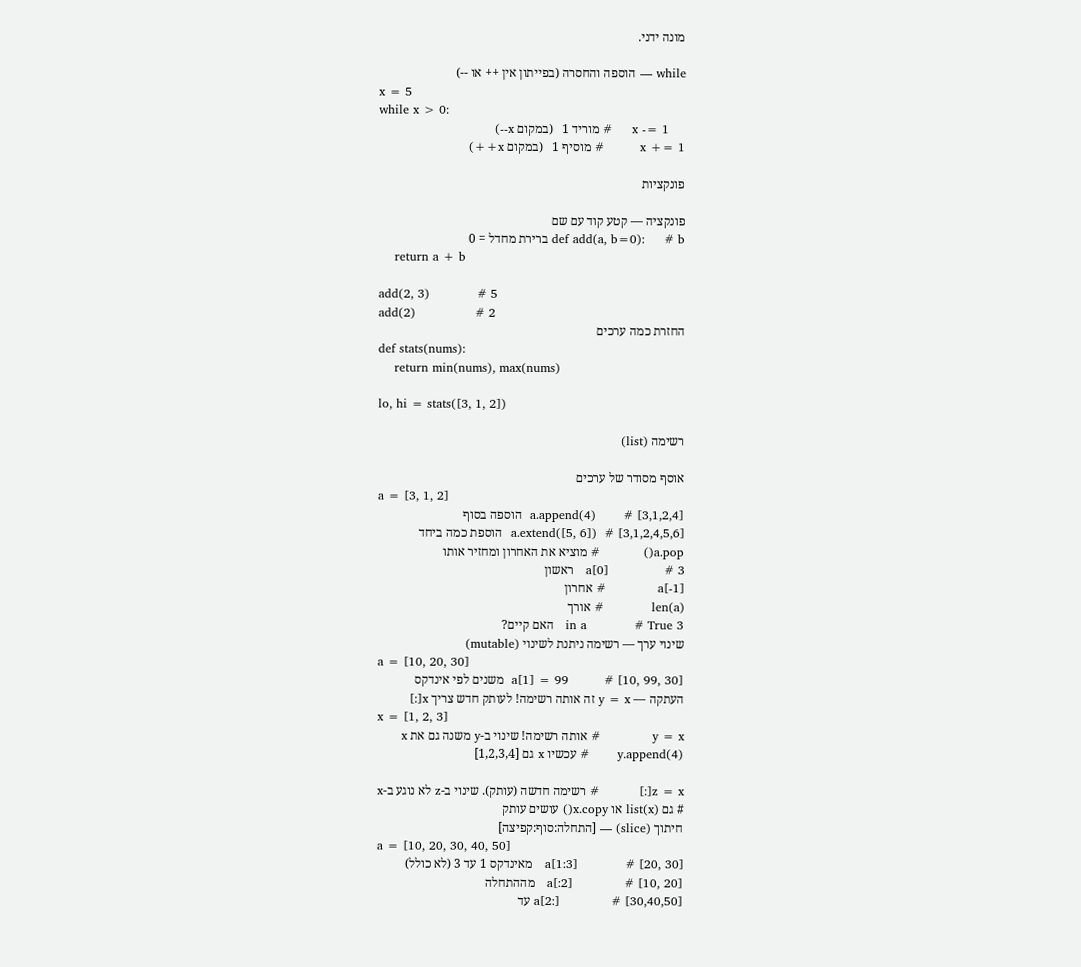מונה ידני.

while — הוספה והחסרה (בפייתון אין ++ או --)
x = 5
while x > 0:
    x -= 1     # מוריד 1   (במקום x--)
x += 1         # מוסיף 1   (במקום x++)

פונקציות

פונקציה — קטע קוד עם שם
def add(a, b=0):     # b ברירת מחדל = 0
    return a + b

add(2, 3)            # 5
add(2)               # 2
החזרת כמה ערכים
def stats(nums):
    return min(nums), max(nums)

lo, hi = stats([3, 1, 2])

רשימה (list)

אוסף מסודר של ערכים
a = [3, 1, 2]
a.append(4)       # [3,1,2,4]  הוספה בסוף
a.extend([5, 6])  # [3,1,2,4,5,6]  הוספת כמה ביחד
a.pop()           # מוציא את האחרון ומחזיר אותו
a[0]              # 3   ראשון
a[-1]             # אחרון
len(a)            # אורך
3 in a            # True   האם קיים?
שינוי ערך — רשימה ניתנת לשינוי (mutable)
a = [10, 20, 30]
a[1] = 99         # [10, 99, 30]  משנים לפי אינדקס
העתקה — y = x זה אותה רשימה! לעותק חדש צריך x[:]
x = [1, 2, 3]
y = x             # אותה רשימה! שינוי ב-y משנה גם את x
y.append(4)       # עכשיו x גם [1,2,3,4]

z = x[:]          # רשימה חדשה (עותק). שינוי ב-z לא נוגע ב-x
# גם list(x) או x.copy() עושים עותק
חיתוך (slice) — [התחלה:סוף:קפיצה]
a = [10, 20, 30, 40, 50]
a[1:3]            # [20, 30]   מאינדקס 1 עד 3 (לא כולל)
a[:2]             # [10, 20]   מההתחלה
a[2:]             # [30,40,50] עד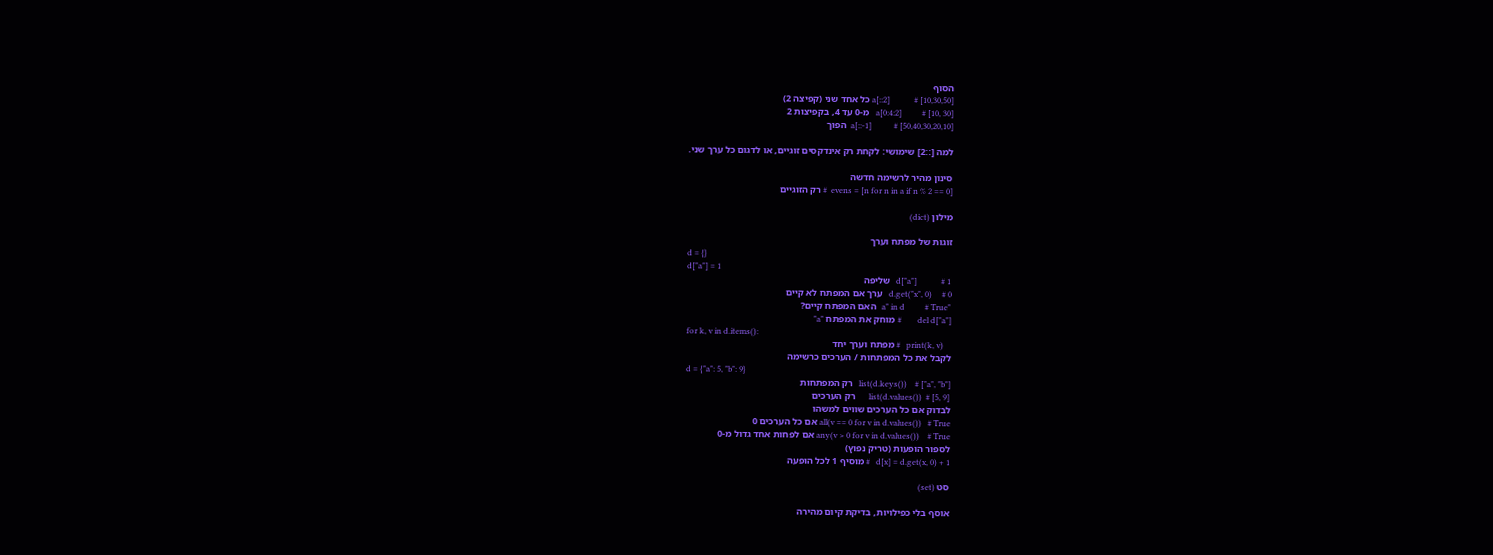הסוף
a[::2]            # [10,30,50] כל אחד שני (קפיצה 2)
a[0:4:2]          # [10, 30]   מ-0 עד 4, בקפיצות 2
a[::-1]           # [50,40,30,20,10]  הפוך

למה [::2] שימושי: לקחת רק אינדקסים זוגיים, או לדגום כל ערך שני.

סינון מהיר לרשימה חדשה
evens = [n for n in a if n % 2 == 0]  # רק הזוגיים

מילון (dict)

זוגות של מפתח וערך
d = {}
d["a"] = 1
d["a"]            # 1   שליפה
d.get("x", 0)     # 0   ערך אם המפתח לא קיים
"a" in d          # True   האם המפתח קיים?
del d["a"]        # מוחק את המפתח "a"
for k, v in d.items():
    print(k, v)   # מפתח וערך יחד
לקבל את כל המפתחות / הערכים כרשימה
d = {"a": 5, "b": 9}
list(d.keys())    # ["a", "b"]   רק המפתחות
list(d.values())  # [5, 9]       רק הערכים
לבדוק אם כל הערכים שווים למשהו
all(v == 0 for v in d.values())   # True אם כל הערכים 0
any(v > 0 for v in d.values())    # True אם לפחות אחד גדול מ-0
לספור הופעות (טריק נפוץ)
d[x] = d.get(x, 0) + 1   # מוסיף 1 לכל הופעה

סט (set)

אוסף בלי כפילויות, בדיקת קיום מהירה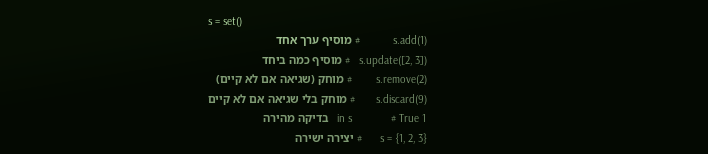s = set()
s.add(1)           # מוסיף ערך אחד
s.update([2, 3])   # מוסיף כמה ביחד
s.remove(2)        # מוחק (שגיאה אם לא קיים)
s.discard(9)       # מוחק בלי שגיאה אם לא קיים
1 in s             # True   בדיקה מהירה
s = {1, 2, 3}      # יצירה ישירה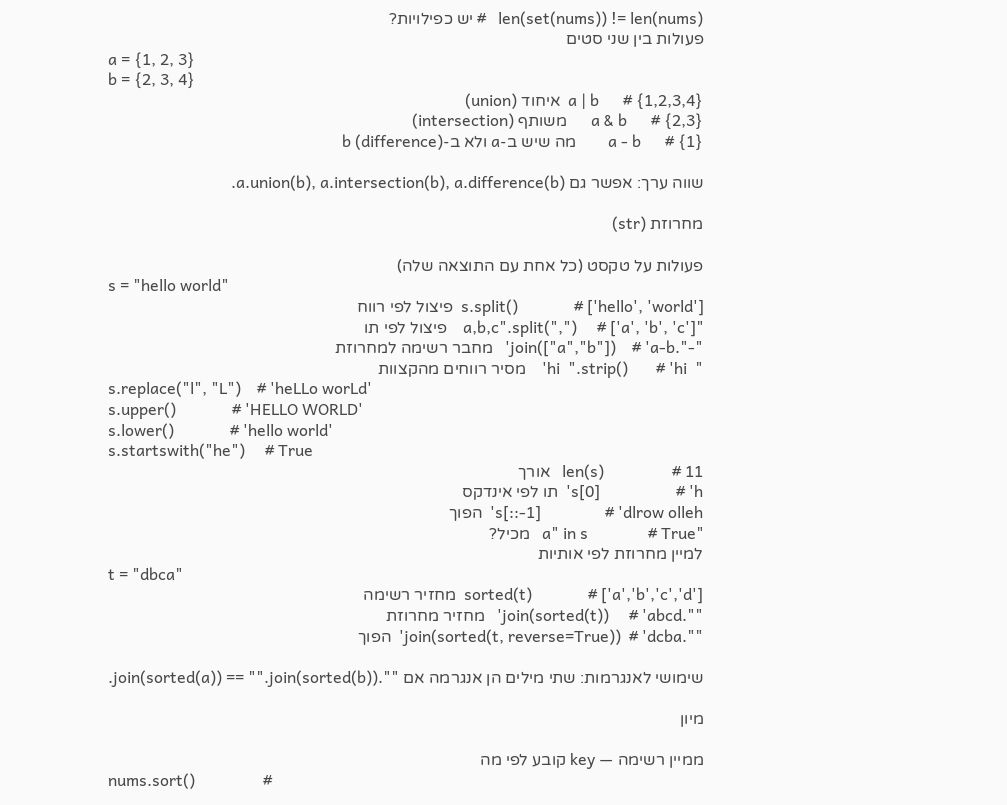len(set(nums)) != len(nums)   # יש כפילויות?
פעולות בין שני סטים
a = {1, 2, 3}
b = {2, 3, 4}
a | b      # {1,2,3,4}  איחוד (union)
a & b      # {2,3}      משותף (intersection)
a - b      # {1}        מה שיש ב-a ולא ב-b (difference)

שווה ערך: אפשר גם a.union(b), a.intersection(b), a.difference(b).

מחרוזת (str)

פעולות על טקסט (כל אחת עם התוצאה שלה)
s = "hello world"
s.split()              # ['hello', 'world']  פיצול לפי רווח
"a,b,c".split(",")     # ['a', 'b', 'c']    פיצול לפי תו
"-".join(["a","b"])    # 'a-b'   מחבר רשימה למחרוזת
"  hi  ".strip()       # 'hi'    מסיר רווחים מהקצוות
s.replace("l", "L")    # 'heLLo worLd'
s.upper()              # 'HELLO WORLD'
s.lower()              # 'hello world'
s.startswith("he")     # True
len(s)                 # 11   אורך
s[0]                   # 'h'  תו לפי אינדקס
s[::-1]                # 'dlrow olleh'  הפוך
"a" in s               # True   מכיל?
למיין מחרוזת לפי אותיות
t = "dbca"
sorted(t)              # ['a','b','c','d']  מחזיר רשימה
"".join(sorted(t))     # 'abcd'   מחזיר מחרוזת
"".join(sorted(t, reverse=True))  # 'dcba'  הפוך

שימושי לאנגרמות: שתי מילים הן אנגרמה אם "".join(sorted(a)) == "".join(sorted(b)).

מיון

ממיין רשימה — key קובע לפי מה
nums.sort()                 #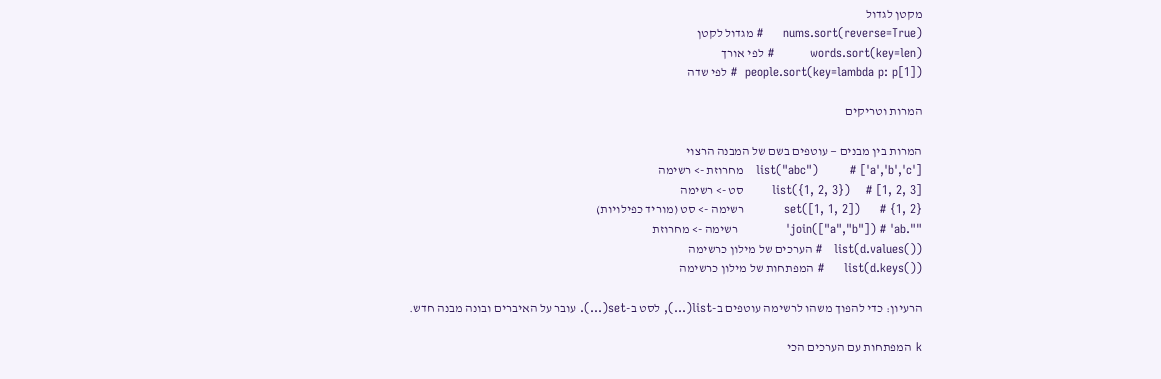מקטן לגדול
nums.sort(reverse=True)     # מגדול לקטן
words.sort(key=len)         # לפי אורך
people.sort(key=lambda p: p[1])  # לפי שדה

המרות וטריקים

המרות בין מבנים — עוטפים בשם של המבנה הרצוי
list("abc")        # ['a','b','c']   מחרוזת -> רשימה
list({1, 2, 3})    # [1, 2, 3]       סט -> רשימה
set([1, 1, 2])     # {1, 2}          רשימה -> סט (מוריד כפילויות)
"".join(["a","b"]) # 'ab'            רשימה -> מחרוזת
list(d.values())   # הערכים של מילון כרשימה
list(d.keys())     # המפתחות של מילון כרשימה

הרעיון: כדי להפוך משהו לרשימה עוטפים ב-list(...), לסט ב-set(...). עובר על האיברים ובונה מבנה חדש.

k המפתחות עם הערכים הכי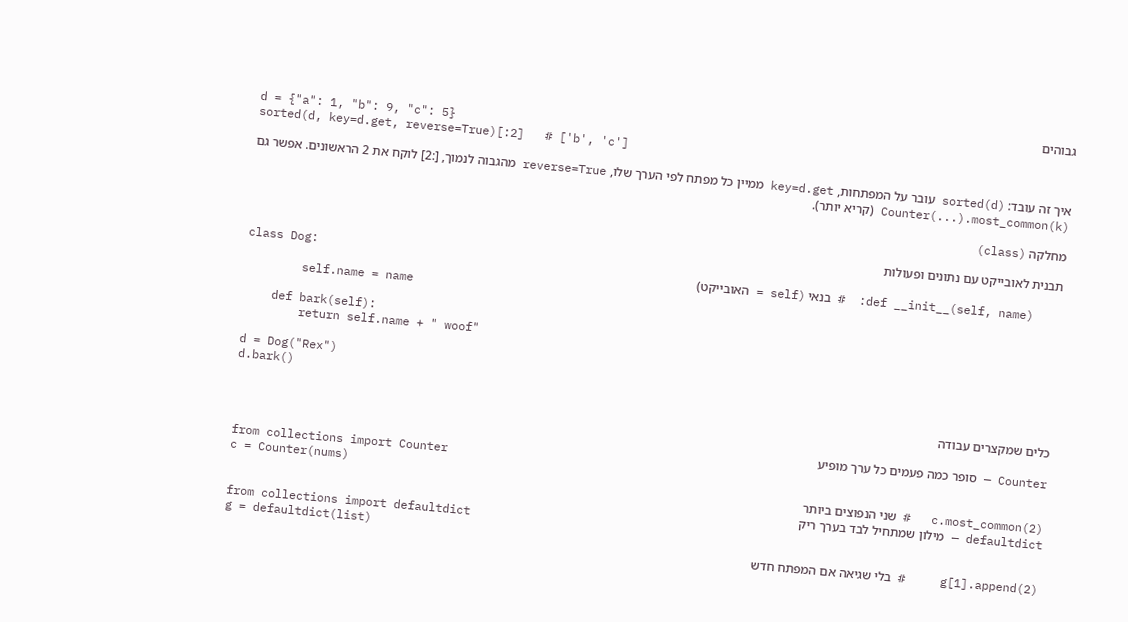גבוהים
d = {"a": 1, "b": 9, "c": 5}
sorted(d, key=d.get, reverse=True)[:2]   # ['b', 'c']

איך זה עובד: sorted(d) עובר על המפתחות, key=d.get ממיין כל מפתח לפי הערך שלו, reverse=True מהגבוה לנמוך, [:2] לוקח את 2 הראשונים. אפשר גם Counter(...).most_common(k) (קריא יותר).

מחלקה (class)

תבנית לאובייקט עם נתונים ופעולות
class Dog:
    def __init__(self, name):  # בנאי (self = האובייקט)
        self.name = name

    def bark(self):
        return self.name + " woof"

d = Dog("Rex")
d.bark()

כלים שמקצרים עבודה

Counter — סופר כמה פעמים כל ערך מופיע
from collections import Counter
c = Counter(nums)
c.most_common(2)   # שני הנפוצים ביותר
defaultdict — מילון שמתחיל לבד בערך ריק
from collections import defaultdict
g = defaultdict(list)
g[1].append(2)     # בלי שגיאה אם המפתח חדש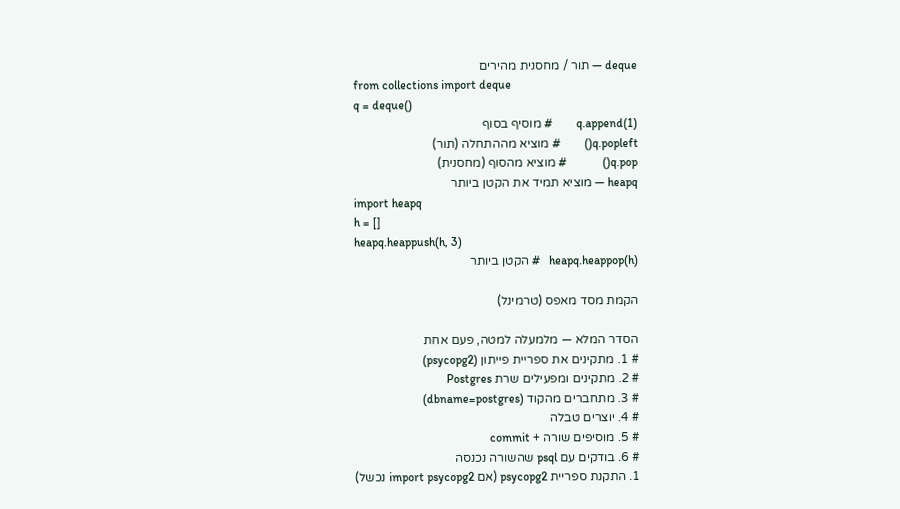deque — תור / מחסנית מהירים
from collections import deque
q = deque()
q.append(1)        # מוסיף בסוף
q.popleft()        # מוציא מההתחלה (תור)
q.pop()            # מוציא מהסוף (מחסנית)
heapq — מוציא תמיד את הקטן ביותר
import heapq
h = []
heapq.heappush(h, 3)
heapq.heappop(h)   # הקטן ביותר

הקמת מסד מאפס (טרמינל)

הסדר המלא — מלמעלה למטה, פעם אחת
# 1. מתקינים את ספריית פייתון (psycopg2)
# 2. מתקינים ומפעילים שרת Postgres
# 3. מתחברים מהקוד (dbname=postgres)
# 4. יוצרים טבלה
# 5. מוסיפים שורה + commit
# 6. בודקים עם psql שהשורה נכנסה
1. התקנת ספריית psycopg2 (אם import psycopg2 נכשל)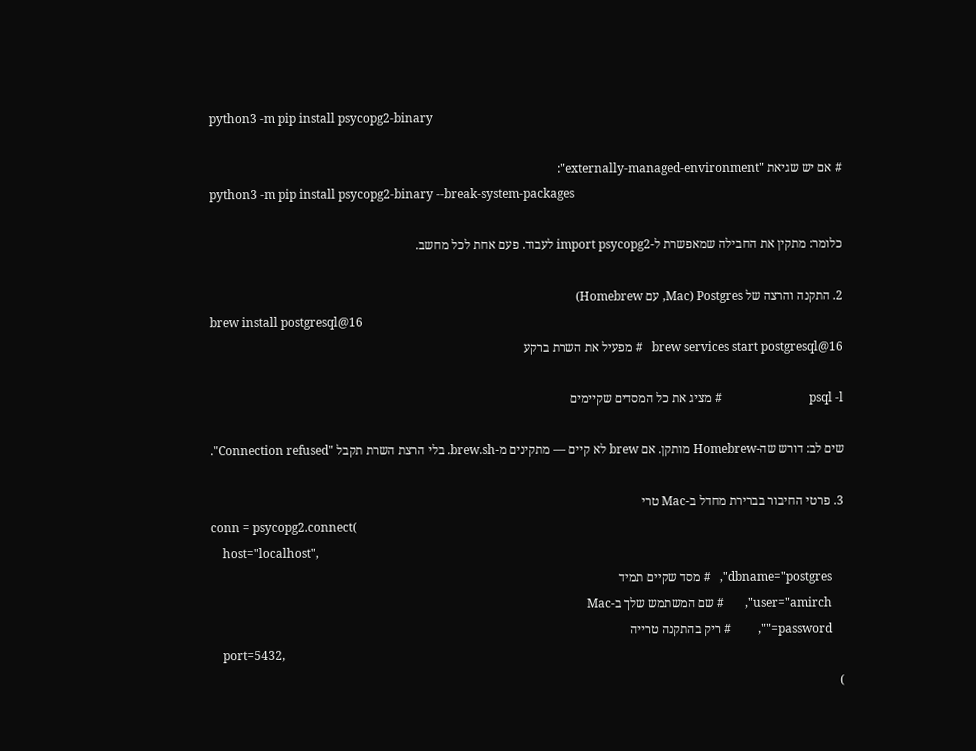python3 -m pip install psycopg2-binary

# אם יש שגיאת "externally-managed-environment":
python3 -m pip install psycopg2-binary --break-system-packages

כלומר: מתקין את החבילה שמאפשרת ל-import psycopg2 לעבוד. פעם אחת לכל מחשב.

2. התקנה והרצה של Postgres (Mac, עם Homebrew)
brew install postgresql@16
brew services start postgresql@16   # מפעיל את השרת ברקע

psql -l                             # מציג את כל המסדים שקיימים

שים לב: דורש שה-Homebrew מותקן. אם brew לא קיים — מתקינים מ-brew.sh. בלי הרצת השרת תקבל "Connection refused".

3. פרטי החיבור בברירת מחדל ב-Mac טרי
conn = psycopg2.connect(
    host="localhost",
    dbname="postgres",   # מסד שקיים תמיד
    user="amirch",       # שם המשתמש שלך ב-Mac
    password="",         # ריק בהתקנה טרייה
    port=5432,
)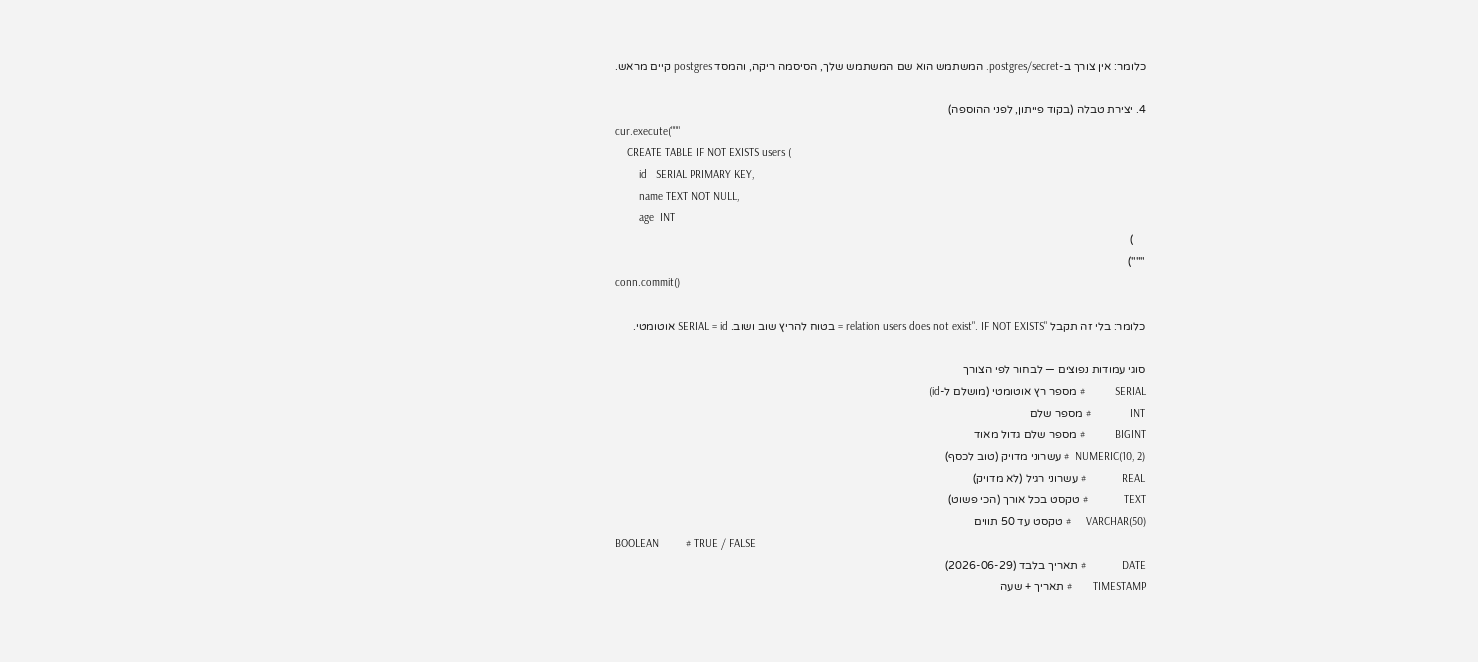כלומר: אין צורך ב-postgres/secret. המשתמש הוא שם המשתמש שלך, הסיסמה ריקה, והמסד postgres קיים מראש.

4. יצירת טבלה (בקוד פייתון, לפני ההוספה)
cur.execute("""
    CREATE TABLE IF NOT EXISTS users (
        id   SERIAL PRIMARY KEY,
        name TEXT NOT NULL,
        age  INT
    )
""")
conn.commit()

כלומר: בלי זה תקבל "relation users does not exist". IF NOT EXISTS = בטוח להריץ שוב ושוב. SERIAL = id אוטומטי.

סוגי עמודות נפוצים — לבחור לפי הצורך
SERIAL          # מספר רץ אוטומטי (מושלם ל-id)
INT             # מספר שלם
BIGINT          # מספר שלם גדול מאוד
NUMERIC(10, 2)  # עשרוני מדויק (טוב לכסף)
REAL            # עשרוני רגיל (לא מדויק)
TEXT            # טקסט בכל אורך (הכי פשוט)
VARCHAR(50)     # טקסט עד 50 תווים
BOOLEAN         # TRUE / FALSE
DATE            # תאריך בלבד (2026-06-29)
TIMESTAMP       # תאריך + שעה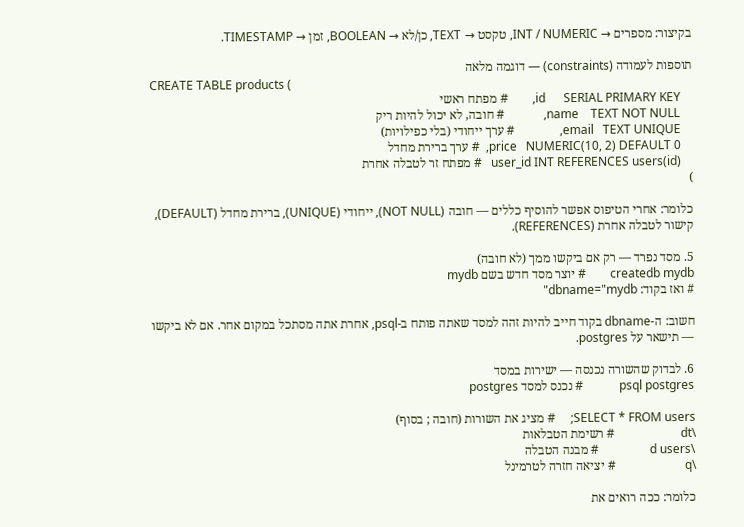בקיצור: מספרים → INT / NUMERIC, טקסט → TEXT, כן/לא → BOOLEAN, זמן → TIMESTAMP.

תוספות לעמודה (constraints) — דוגמה מלאה
CREATE TABLE products (
    id      SERIAL PRIMARY KEY,        # מפתח ראשי
    name    TEXT NOT NULL,             # חובה, לא יכול להיות ריק
    email   TEXT UNIQUE,               # ערך ייחודי (בלי כפילויות)
    price   NUMERIC(10, 2) DEFAULT 0,  # ערך ברירת מחדל
    user_id INT REFERENCES users(id)   # מפתח זר לטבלה אחרת
)

כלומר: אחרי הטיפוס אפשר להוסיף כללים — חובה (NOT NULL), ייחודי (UNIQUE), ברירת מחדל (DEFAULT), קישור לטבלה אחרת (REFERENCES).

5. מסד נפרד — רק אם ביקשו ממך (לא חובה)
createdb mydb        # יוצר מסד חדש בשם mydb
# ואז בקוד: dbname="mydb"

חשוב: ה-dbname בקוד חייב להיות זהה למסד שאתה פותח ב-psql, אחרת אתה מסתכל במקום אחר. אם לא ביקשו — תישאר על postgres.

6. לבדוק שהשורה נכנסה — ישירות במסד
psql postgres            # נכנס למסד postgres

SELECT * FROM users;     # מציג את השורות (חובה ; בסוף)
\dt                      # רשימת הטבלאות
\d users                 # מבנה הטבלה
\q                       # יציאה חזרה לטרמינל

כלומר: ככה רואים את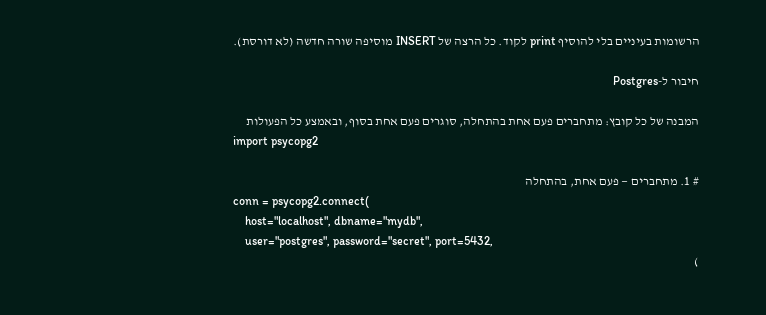הרשומות בעיניים בלי להוסיף print לקוד. כל הרצה של INSERT מוסיפה שורה חדשה (לא דורסת).

חיבור ל-Postgres

המבנה של כל קובץ: מתחברים פעם אחת בהתחלה, סוגרים פעם אחת בסוף, ובאמצע כל הפעולות
import psycopg2

# 1. מתחברים — פעם אחת, בהתחלה
conn = psycopg2.connect(
    host="localhost", dbname="mydb",
    user="postgres", password="secret", port=5432,
)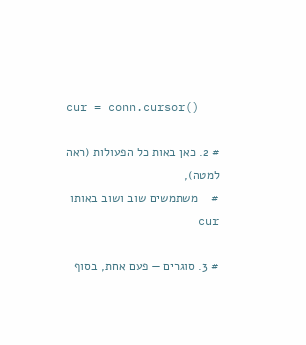cur = conn.cursor()

# 2. כאן באות כל הפעולות (ראה למטה),
#    משתמשים שוב ושוב באותו cur

# 3. סוגרים — פעם אחת, בסוף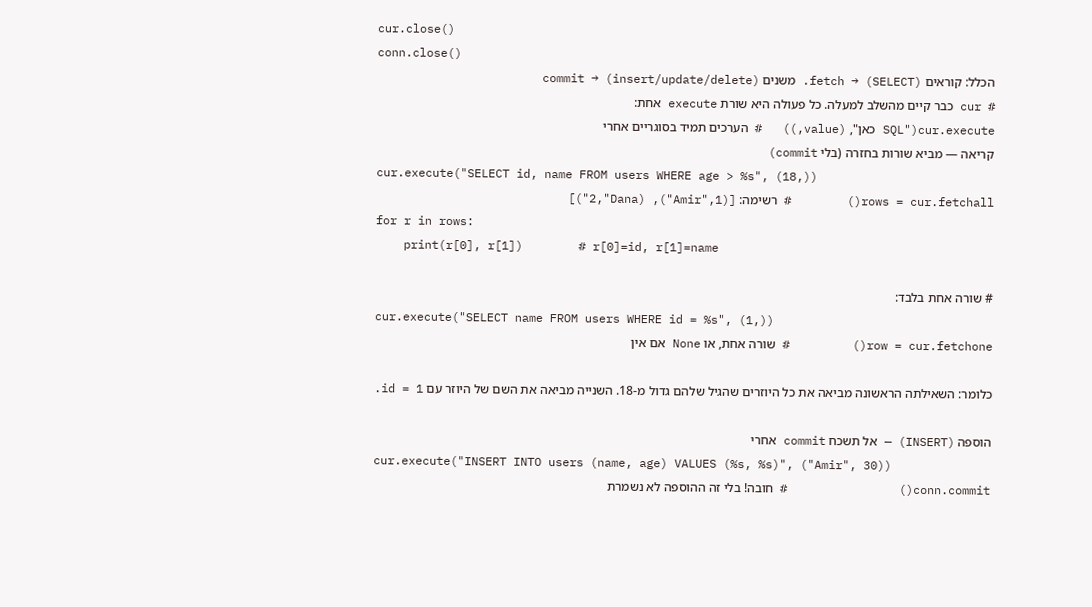cur.close()
conn.close()
הכלל: קוראים (SELECT) → fetch. משנים (insert/update/delete) → commit
# cur כבר קיים מהשלב למעלה. כל פעולה היא שורת execute אחת:
cur.execute("SQL כאן", (value,))   # הערכים תמיד בסוגריים אחרי
קריאה — מביא שורות בחזרה (בלי commit)
cur.execute("SELECT id, name FROM users WHERE age > %s", (18,))
rows = cur.fetchall()        # רשימה: [(1,"Amir"), (2,"Dana")]
for r in rows:
    print(r[0], r[1])        # r[0]=id, r[1]=name

# שורה אחת בלבד:
cur.execute("SELECT name FROM users WHERE id = %s", (1,))
row = cur.fetchone()         # שורה אחת, או None אם אין

כלומר: השאילתה הראשונה מביאה את כל היוזרים שהגיל שלהם גדול מ-18. השנייה מביאה את השם של היוזר עם id = 1.

הוספה (INSERT) — אל תשכח commit אחרי
cur.execute("INSERT INTO users (name, age) VALUES (%s, %s)", ("Amir", 30))
conn.commit()                # חובה! בלי זה ההוספה לא נשמרת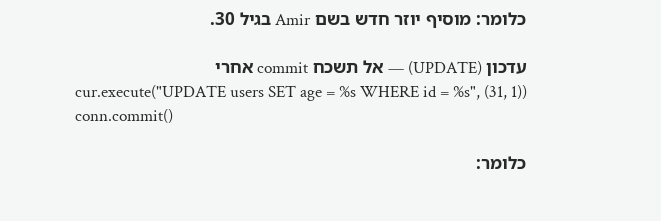כלומר: מוסיף יוזר חדש בשם Amir בגיל 30.

עדכון (UPDATE) — אל תשכח commit אחרי
cur.execute("UPDATE users SET age = %s WHERE id = %s", (31, 1))
conn.commit()

כלומר: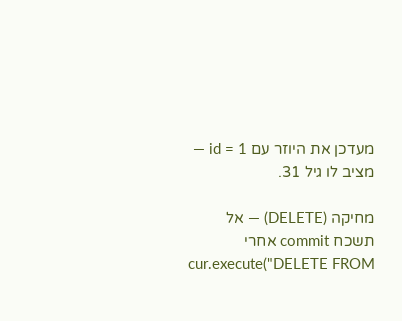מעדכן את היוזר עם id = 1 — מציב לו גיל 31.

מחיקה (DELETE) — אל תשכח commit אחרי
cur.execute("DELETE FROM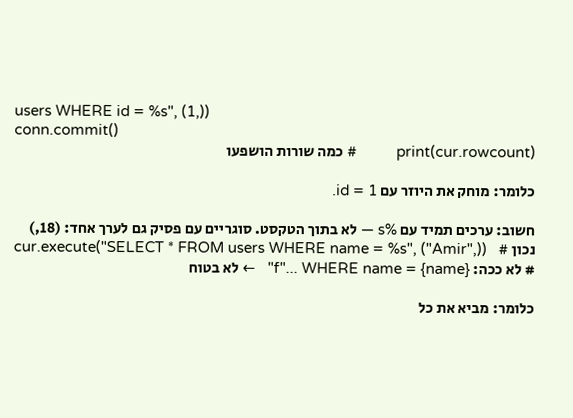users WHERE id = %s", (1,))
conn.commit()
print(cur.rowcount)          # כמה שורות הושפעו

כלומר: מוחק את היוזר עם id = 1.

חשוב: ערכים תמיד עם %s — לא בתוך הטקסט. סוגריים עם פסיק גם לערך אחד: (18,)
cur.execute("SELECT * FROM users WHERE name = %s", ("Amir",))   # נכון
# לא ככה: f"... WHERE name = {name}"   ← לא בטוח

כלומר: מביא את כל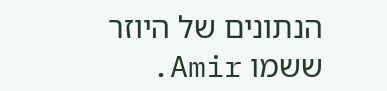הנתונים של היוזר ששמו Amir.